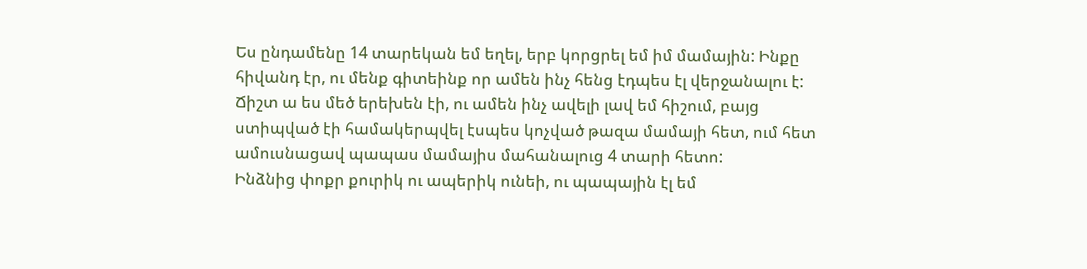Ես ընդամենը 14 տարեկան եմ եղել, երբ կորցրել եմ իմ մամային: Ինքը հիվանդ էր, ու մենք գիտեինք որ ամեն ինչ հենց էդպես էլ վերջանալու է:
Ճիշտ ա ես մեծ երեխեն էի, ու ամեն ինչ ավելի լավ եմ հիշում, բայց ստիպված էի համակերպվել էսպես կոչված թազա մամայի հետ, ում հետ ամուսնացավ պապաս մամայիս մահանալուց 4 տարի հետո:
Ինձնից փոքր քուրիկ ու ապերիկ ունեի, ու պապային էլ եմ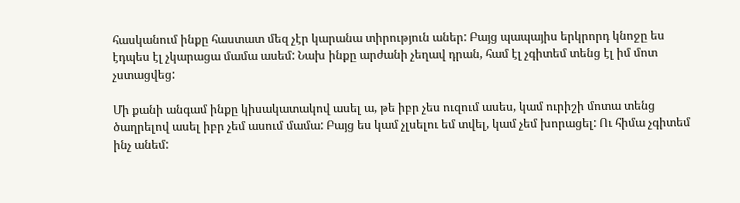հասկանում ինքը հաստատ մեզ չէր կարանա տիրություն աներ: Բայց պապայիս երկրորդ կնոջը ես էդպես էլ չկարացա մամա ասեմ: Նախ ինքը արժանի չեղավ դրան, համ էլ չգիտեմ տենց էլ իմ մոտ չստացվեց:

Մի քանի անգամ ինքը կիսակատակով ասել ա, թե իբր չես ուզում ասես, կամ ուրիշի մոտա տենց ծաղրելով ասել իբր չեմ ասում մամա: Բայց ես կամ չլսելու եմ տվել, կամ չեմ խորացել: Ու հիմա չգիտեմ ինչ անեմ: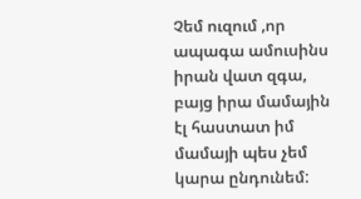Չեմ ուզում ,որ ապագա ամուսինս իրան վատ զգա, բայց իրա մամային էլ հաստատ իմ մամայի պես չեմ կարա ընդունեմ: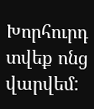Խորհուրդ տվեք ոնց վարվեմ: